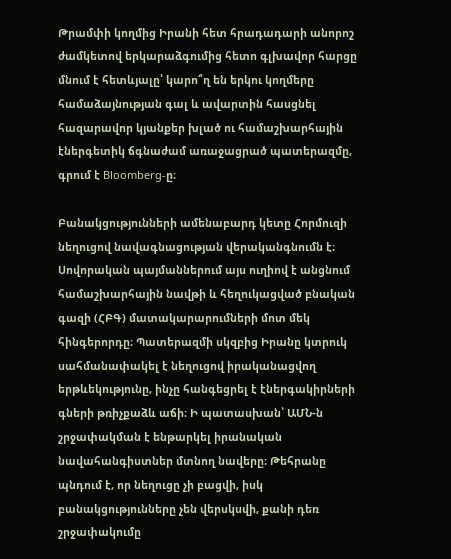Թրամփի կողմից Իրանի հետ հրադադարի անորոշ ժամկետով երկարաձգումից հետո գլխավոր հարցը մնում է հետևյալը՝ կարո՞ղ են երկու կողմերը համաձայնության գալ և ավարտին հասցնել հազարավոր կյանքեր խլած ու համաշխարհային էներգետիկ ճգնաժամ առաջացրած պատերազմը, գրում է Bloomberg-ը։

Բանակցությունների ամենաբարդ կետը Հորմուզի նեղուցով նավագնացության վերականգնումն է։ Սովորական պայմաններում այս ուղիով է անցնում համաշխարհային նավթի և հեղուկացված բնական գազի (ՀԲԳ) մատակարարումների մոտ մեկ հինգերորդը։ Պատերազմի սկզբից Իրանը կտրուկ սահմանափակել է նեղուցով իրականացվող երթևեկությունը, ինչը հանգեցրել է էներգակիրների գների թռիչքաձև աճի։ Ի պատասխան՝ ԱՄՆ-ն շրջափակման է ենթարկել իրանական նավահանգիստներ մտնող նավերը։ Թեհրանը պնդում է, որ նեղուցը չի բացվի, իսկ բանակցությունները չեն վերսկսվի, քանի դեռ շրջափակումը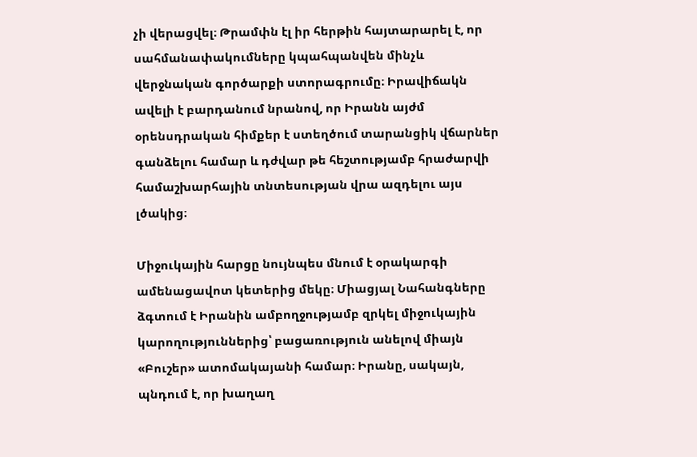չի վերացվել։ Թրամփն էլ իր հերթին հայտարարել է, որ սահմանափակումները կպահպանվեն մինչև վերջնական գործարքի ստորագրումը։ Իրավիճակն ավելի է բարդանում նրանով, որ Իրանն այժմ օրենսդրական հիմքեր է ստեղծում տարանցիկ վճարներ գանձելու համար և դժվար թե հեշտությամբ հրաժարվի համաշխարհային տնտեսության վրա ազդելու այս լծակից։

Միջուկային հարցը նույնպես մնում է օրակարգի ամենացավոտ կետերից մեկը։ Միացյալ Նահանգները ձգտում է Իրանին ամբողջությամբ զրկել միջուկային կարողություններից՝ բացառություն անելով միայն «Բուշեր» ատոմակայանի համար։ Իրանը, սակայն, պնդում է, որ խաղաղ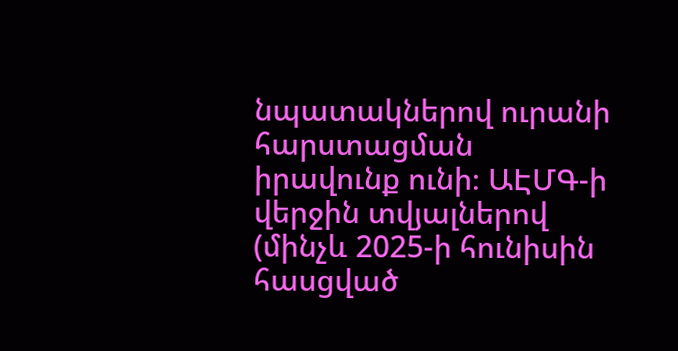նպատակներով ուրանի հարստացման իրավունք ունի։ ԱԷՄԳ-ի վերջին տվյալներով (մինչև 2025-ի հունիսին հասցված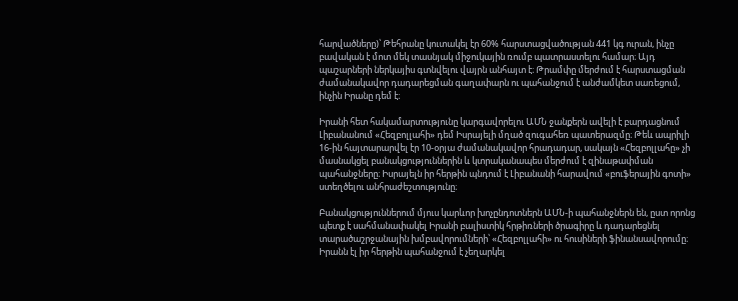հարվածները)՝ Թեհրանը կուտակել էր 60% հարստացվածության 441 կգ ուրան, ինչը բավական է մոտ մեկ տասնյակ միջուկային ռումբ պատրաստելու համար։ Այդ պաշարների ներկայիս գտնվելու վայրն անհայտ է։ Թրամփը մերժում է հարստացման ժամանակավոր դադարեցման գաղափարն ու պահանջում է անժամկետ սառեցում, ինչին Իրանը դեմ է։

Իրանի հետ հակամարտությունը կարգավորելու ԱՄՆ ջանքերն ավելի է բարդացնում Լիբանանում «Հեզբոլլահի» դեմ Իսրայելի մղած զուգահեռ պատերազմը։ Թեև ապրիլի 16-ին հայտարարվել էր 10-օրյա ժամանակավոր հրադադար, սակայն «Հեզբոլլահը» չի մասնակցել բանակցություններին և կտրականապես մերժում է զինաթափման պահանջները։ Իսրայելն իր հերթին պնդում է Լիբանանի հարավում «բուֆերային գոտի» ստեղծելու անհրաժեշտությունը։

Բանակցություններում մյուս կարևոր խոչընդոտներն ԱՄՆ-ի պահանջներն են, ըստ որոնց պետք է սահմանափակել Իրանի բալիստիկ հրթիռների ծրագիրը և դադարեցնել տարածաշրջանային խմբավորումների՝ «Հեզբոլլահի» ու հուսիների ֆինանսավորումը։ Իրանն էլ իր հերթին պահանջում է չեղարկել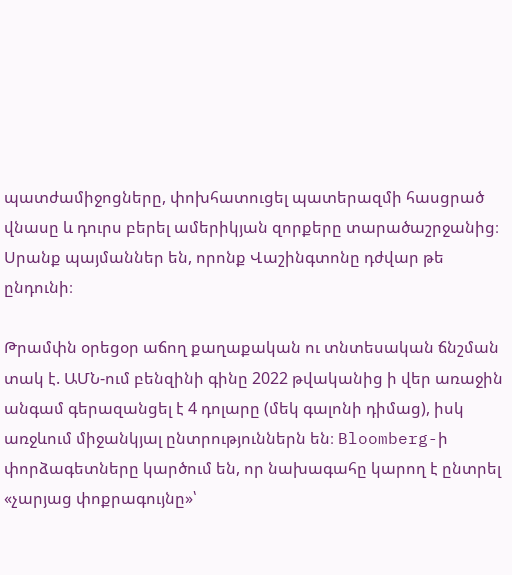պատժամիջոցները, փոխհատուցել պատերազմի հասցրած վնասը և դուրս բերել ամերիկյան զորքերը տարածաշրջանից։ Սրանք պայմաններ են, որոնք Վաշինգտոնը դժվար թե ընդունի։

Թրամփն օրեցօր աճող քաղաքական ու տնտեսական ճնշման տակ է. ԱՄՆ-ում բենզինի գինը 2022 թվականից ի վեր առաջին անգամ գերազանցել է 4 դոլարը (մեկ գալոնի դիմաց), իսկ առջևում միջանկյալ ընտրություններն են։ Bloomberg-ի փորձագետները կարծում են, որ նախագահը կարող է ընտրել «չարյաց փոքրագույնը»՝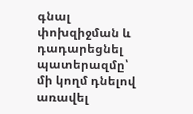գնալ փոխզիջման և դադարեցնել պատերազմը՝ մի կողմ դնելով առավել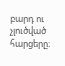բարդ ու չլուծված հարցերը։